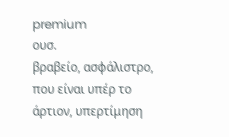premium
ουσ.
βραβείο, ασφάλιστρο, που είναι υπέρ το άρτιον, υπερτίμηση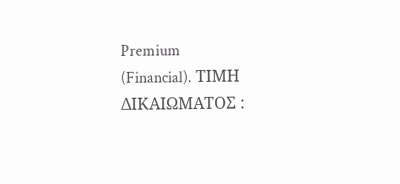Premium
(Financial). ΤΙΜΗ ΔΙΚΑΙΩΜΑΤΟΣ :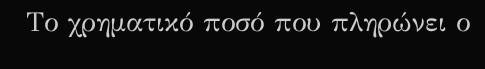Το χρηματικό ποσό που πληρώνει ο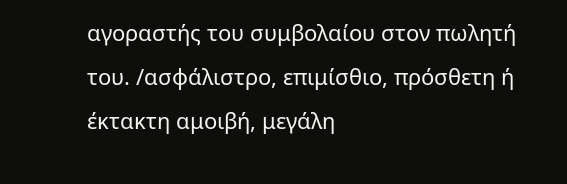αγοραστής του συμβολαίου στον πωλητή του. /ασφάλιστρο, επιμίσθιο, πρόσθετη ή έκτακτη αμοιβή, μεγάλη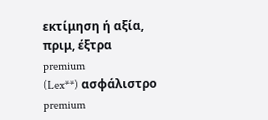εκτίμηση ή αξία, πριμ, έξτρα
premium
(Lex**) ασφάλιστρο
premium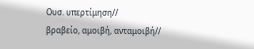Ουσ. υπερτίμηση//
βραβείο, αμοιβή, ανταμοιβή//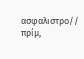ασφαλιστρο//
πρίμ,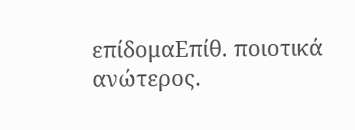επίδομαΕπίθ. ποιοτικά ανώτερος.